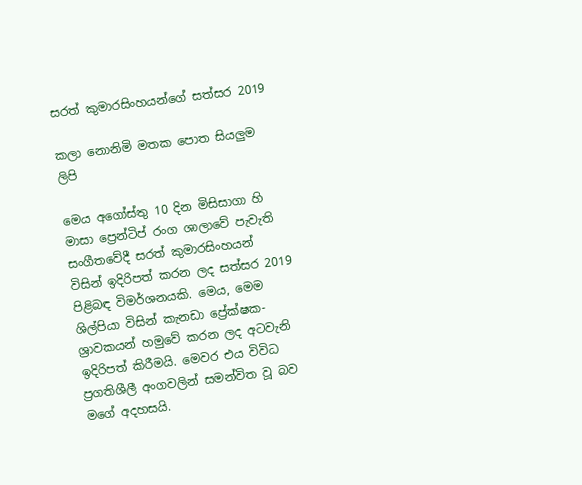සරත් කුමාරසිංහයන්ගේ සත්සර 2019

කලා නොනිමි මතක පොත සියලුම ලිපි

මෙය අගෝස්තු 10 දින මිසිසාගා හි මාසා ප්‍රෙන්ටිප් රංග ශාලාවේ පැවැති සංගීතවේදී සරත් කුමාරසිංහයන් විසින් ඉදිරිපත් කරන ලද සත්සර 2019 පිළිබඳ විමර්ශනයකි. මෙය, මෙම ශිල්පියා විසින් කැනඩා ප්‍රේක්ෂක-ශ්‍රාවකයන් හමුවේ කරන ලද අටවැනි ඉදිරිපත් කිරීමයි. මෙවර එය විවිධ ප්‍රගතිශීලී අංගවලින් සමන්විත වූ බව මගේ අදහසයි.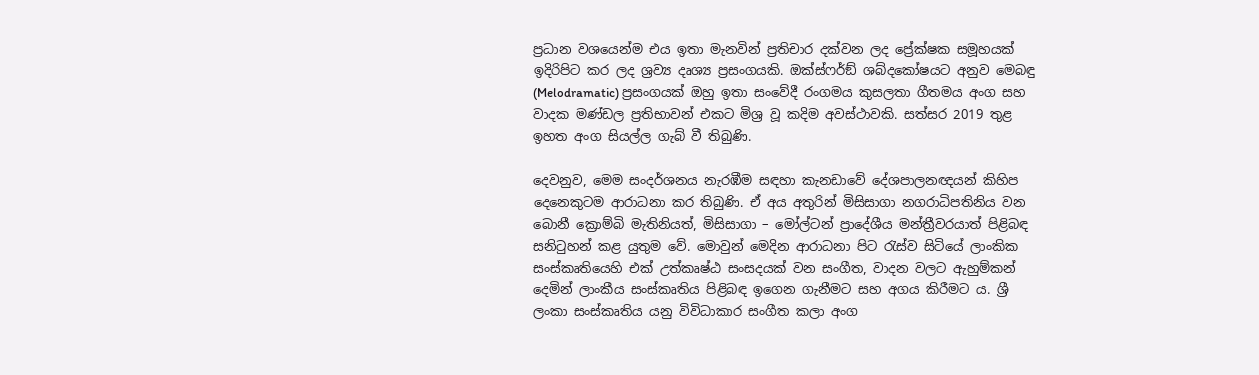ප්‍රධාන වශයෙන්ම එය ඉතා මැනවින් ප්‍රතිචාර දක්වන ලද ප්‍රේක්ෂක සමූහයක් ඉදිරිපිට කර ලද ශ්‍රව්‍ය දෘශ්‍ය ප්‍රසංගයකි. ඔක්ස්ෆර්ඞ් ශබ්දකෝෂයට අනුව මෙබඳු (Melodramatic) ප්‍රසංගයක් ඔහු ඉතා සංවේදී රංගමය කුසලතා ගීතමය අංග සහ වාදක මණ්ඩල ප්‍රතිභාවන් එකට මිශ්‍ර වූ කදිම අවස්ථාවකි. සත්සර 2019 තුළ ඉහත අංග සියල්ල ගැබ් වී තිබුණි.

දෙවනුව, මෙම සංදර්ශනය නැරඹීම සඳහා කැනඩාවේ දේශපාලනඥයන් කිහිප දෙනෙකුටම ආරාධනා කර තිබුණි. ඒ අය අතුරින් මිසිසාගා නගරාධිපතිනිය වන බොනී ක්‍රොම්බි මැතිනියත්, මිසිසාගා – මෝල්ටන් ප්‍රාදේශීය මන්ත්‍රීවරයාත් පිළිබඳ සනිටුහන් කළ යුතුම වේ. මොවුන් මෙදින ආරාධනා පිට රැස්ව සිටියේ ලාංකික සංස්කෘතියෙහි එක් උත්කෘෂ්ඨ සංසදයක් වන සංගීත, වාදන වලට ඇහුම්කන් දෙමින් ලාංකීය සංස්කෘතිය පිළිබඳ ඉගෙන ගැනීමට සහ අගය කිරීමට ය. ශ්‍රී ලංකා සංස්කෘතිය යනු විවිධාකාර සංගීත කලා අංග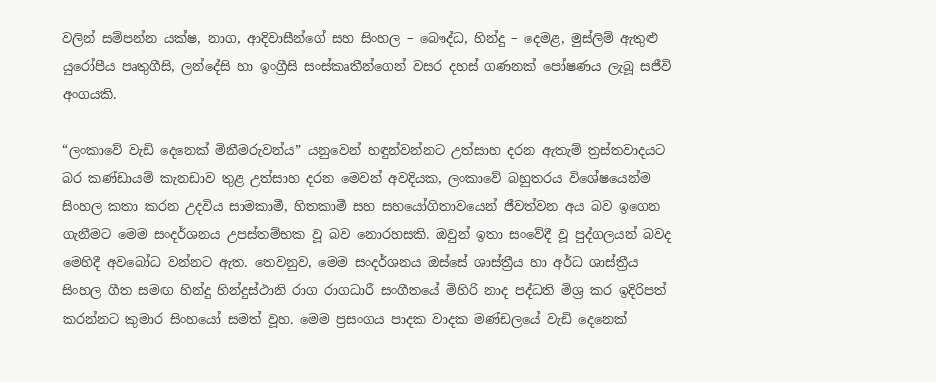වලින් සම්පන්න යක්ෂ, නාග, ආදිවාසීන්ගේ සහ සිංහල – බෞද්ධ, හින්දු – දෙමළ, මුස්ලිම් ඇතුළු යුරෝපීය පෘතුගීසි, ලන්දේසි හා ඉංග්‍රීසි සංස්කෘතීන්ගෙන් වසර දහස් ගණනක් පෝෂණය ලැබූ සජීවි අංගයකි.

“ලංකාවේ වැඩි දෙනෙක් මිනීමරුවන්ය” යනුවෙන් හඳුන්වන්නට උත්සාහ දරන ඇතැම් ත්‍රස්තවාදයට බර කණ්ඩායම් කැනඩාව තුළ උත්සාහ දරන මෙවන් අවදියක, ලංකාවේ බහුතරය විශේෂයෙන්ම සිංහල කතා කරන උදවිය සාමකාමී, හිතකාමී සහ සහයෝගිතාවයෙන් ජීවත්වන අය බව ඉගෙන ගැනීමට මෙම සංදර්ශනය උපස්තම්භක වූ බව නොරහසකි. ඔවුන් ඉතා සංවේදී වූ පුද්ගලයන් බවද මෙහිදී අවබෝධ වන්නට ඇත. තෙවනුව, මෙම සංදර්ශනය ඔස්සේ ශාස්ත්‍රීය හා අර්ධ ශාස්ත්‍රීය සිංහල ගීත සමඟ හින්දු හින්දුස්ථානි රාග රාගධාරී සංගීතයේ මිහිරි නාද පද්ධති මිශ්‍ර කර ඉදිරිපත් කරන්නට කුමාර සිංහයෝ සමත් වූහ. මෙම ප්‍රසංගය පාදක වාදක මණ්ඩලයේ වැඩි දෙනෙක්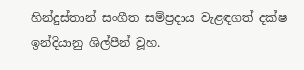හින්දුස්තාන් සංගීත සම්ප්‍රදාය වැළඳගත් දක්ෂ ඉන්දියානු ශිල්පීන් වූහ.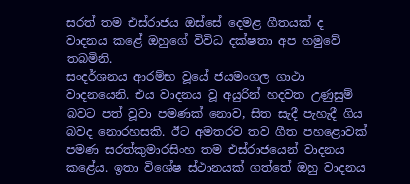සරත් තම එස්රාජය ඔස්සේ දෙමළ ගීතයක් ද වාදනය කළේ ඔහුගේ විවිධ දක්ෂතා අප හමුවේ තබමිනි.
සංදර්ශනය ආරම්භ වූයේ ජයමංගල ගාථා වාදනයෙනි. එය වාදනය වූ අයුරින් හදවත උණුසුම් බවට පත් වූවා පමණක් නොව, සිත සැදී පැහැදී ගිය බවද නොරහසකි. ඊට අමතරව තව ගීත පහළොවක් පමණ සරත්කුමාරසිංහ තම එස්රාජයෙන් වාදනය කළේය. ඉතා විශේෂ ස්ථානයක් ගත්තේ ඔහු වාදනය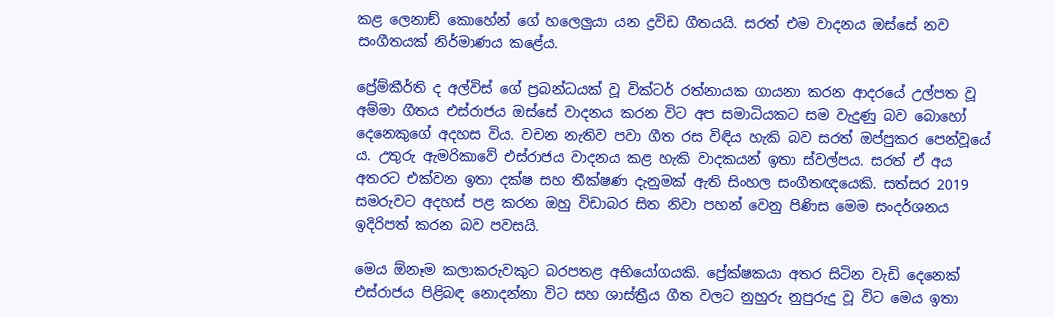කළ ලෙනාඞ් කොහේන් ගේ හලෙලුයා යන ද්‍රවිඩ ගීතයයි. සරත් එම වාදනය ඔස්සේ නව සංගීතයක් නිර්මාණය කළේය.

ප්‍රේම්කීර්ති ද අල්විස් ගේ ප්‍රබන්ධයක් වූ වික්ටර් රත්නායක ගායනා කරන ආදරයේ උල්පත වූ අම්මා ගීතය එස්රාජය ඔස්සේ වාදනය කරන විට අප සමාධියකට සම වැදුණු බව බොහෝ දෙනෙකුගේ අදහස විය. වචන නැතිව පවා ගීත රස විඳිය හැකි බව සරත් ඔප්පුකර පෙන්වූයේ ය. උතුරු ඇමරිකාවේ එස්රාජය වාදනය කළ හැකි වාදකයන් ඉතා ස්වල්පය. සරත් ඒ අය අතරට එක්වන ඉතා දක්ෂ සහ තීක්ෂණ දැනුමක් ඇති සිංහල සංගීතඥයෙකි. සත්සර 2019 සමරුවට අදහස් පළ කරන ඔහු විඩාබර සිත නිවා පහන් වෙනු පිණිස මෙම සංදර්ශනය ඉදිරිපත් කරන බව පවසයි.

මෙය ඕනෑම කලාකරුවකුට බරපතළ අභියෝගයකි. ප්‍රේක්ෂකයා අතර සිටින වැඩි දෙනෙක් එස්රාජය පිළිබඳ නොදන්නා විට සහ ශාස්ත්‍රීය ගීත වලට නුහුරු නුපුරුදු වූ විට මෙය ඉතා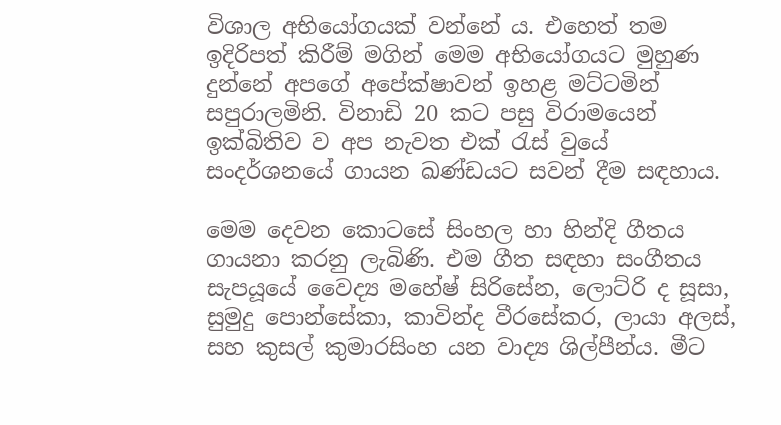විශාල අභියෝගයක් වන්නේ ය. එහෙත් තම ඉදිරිපත් කිරීම් මගින් මෙම අභියෝගයට මුහුණ දුන්නේ අපගේ අපේක්ෂාවන් ඉහළ මට්ටමින් සපුරාලමිනි. විනාඩි 20 කට පසු විරාමයෙන් ඉක්බිතිව ව අප නැවත එක් රැස් වුයේ සංදර්ශනයේ ගායන ඛණ්ඩයට සවන් දීම සඳහාය.

මෙම දෙවන කොටසේ සිංහල හා හින්දි ගීතය ගායනා කරනු ලැබිණි. එම ගීත සඳහා සංගීතය සැපයූයේ වෛද්‍ය මහේෂ් සිරිසේන, ලොට්රි ද සූසා, සුමුදු පොන්සේකා, කාවින්ද වීරසේකර, ලායා අලස්, සහ කුසල් කුමාරසිංහ යන වාද්‍ය ශිල්පීන්ය. මීට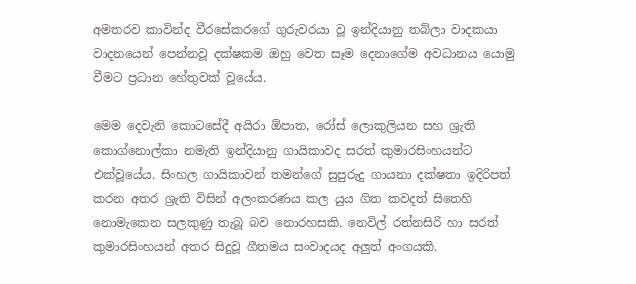අමතරව කාවින්ද වීරසේකරගේ ගුරුවරයා වූ ඉන්දියානු තබ්ලා වාදකයා වාදනයෙන් පෙන්නවූ දක්ෂකම ඔහු වෙත සෑම දෙනාගේම අවධානය යොමු වීමට ප්‍රධාන හේතුවක් වූයේය.

මෙම දෙවැනි කොටසේදී අයිරා ඕපාත, රෝස් ලොකුලියන සහ ශ්‍රැති කොග්නොල්කා නමැති ඉන්දියානු ගායිකාවද සරත් කුමාරසිංහයන්ට එක්වූයේය. සිංහල ගායිකාවන් තමන්ගේ සුපුරුදු ගායනා දක්ෂතා ඉදිරිපත් කරන අතර ශ්‍රැති විසින් අලංකරණය කල යුය ගිත කවදත් සිතෙහි නොමැකෙන සලකුණු තැබූ බව නොරහසකි. නෙවිල් රත්නසිරි හා සරත් කුමාරසිංහයන් අතර සිදුවූ ගීතමය සංවාදයද අලුත් අංගයකි.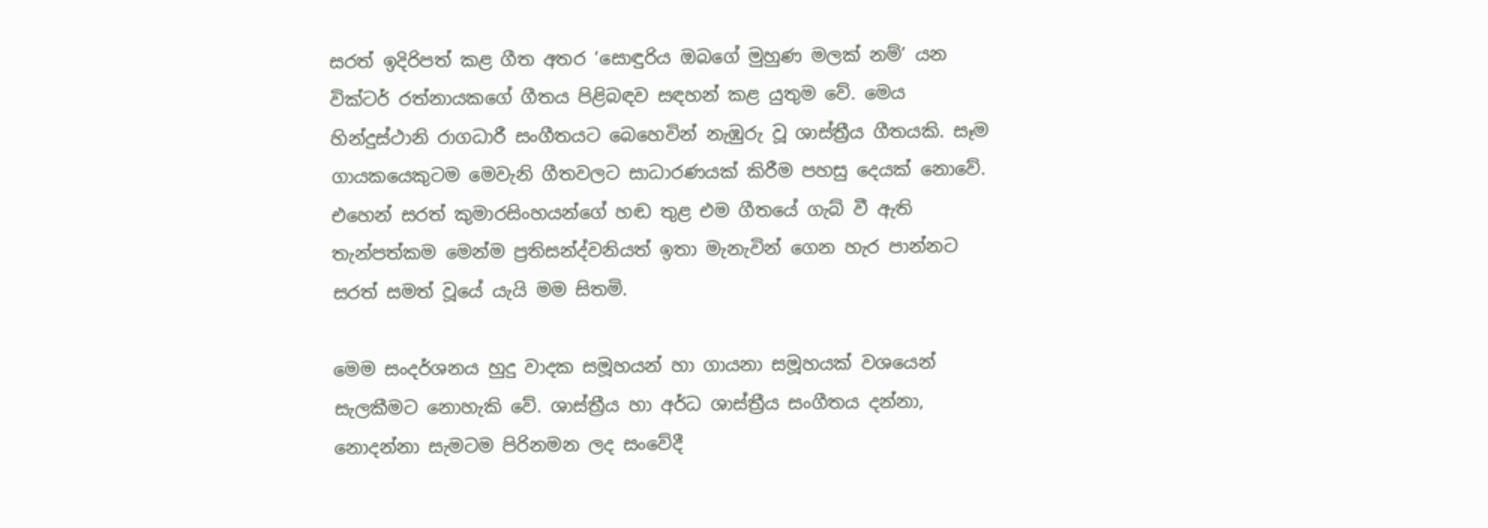සරත් ඉදිරිපත් කළ ගීත අතර ‘සොඳුරිය ඔබගේ මුහුණ මලක් නම්’ යන වික්ටර් රත්නායකගේ ගීතය පිළිබඳව සඳහන් කළ යුතුම වේ. මෙය හින්දුස්ථානි රාගධාරී සංගීතයට බෙහෙවින් නැඹුරු වූ ශාස්ත්‍රීය ගීතයකි. සෑම ගායකයෙකුටම මෙවැනි ගීතවලට සාධාරණයක් කිරීම පහසු දෙයක් නොවේ. එහෙන් සරත් කුමාරසිංහයන්ගේ හඬ තුළ එම ගීතයේ ගැබ් වී ඇති තැන්පත්කම මෙන්ම ප්‍රතිසන්ද්වනියත් ඉතා මැනැවින් ගෙන හැර පාන්නට සරත් සමත් වූයේ යැයි මම සිතමි.

මෙම සංදර්ශනය හුදු වාදක සමූහයන් හා ගායනා සමූහයක් වශයෙන් සැලකීමට නොහැකි වේ. ශාස්ත්‍රීය හා අර්ධ ශාස්ත්‍රීය සංගීතය දන්නා, නොදන්නා සැමටම පිරිනමන ලද සංවේදී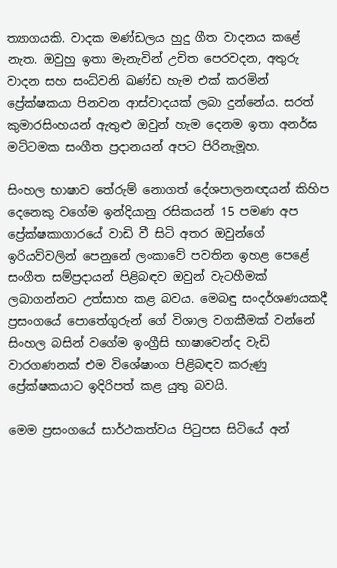ත්‍යාගයකි. වාදක මණ්ඩලය හුදු ගීත වාදනය කළේ නැත. ඔවුහු ඉතා මැනැවින් උචිත පෙරවදන, අතුරු වාදන සහ සංධ්වනි ඛණ්ඩ හැම එක් කරමින් ප්‍රේක්ෂකයා පිනවන ආස්වාදයක් ලබා දුන්නේය. සරත් කුමාරසිංහයන් ඇතුළු ඔවුන් හැම දෙනම ඉතා අනර්ඝ මට්ටමක සංගීත ප්‍රදානයන් අපට පිරිනැමූහ.

සිංහල භාෂාව තේරුම් නොගත් දේශපාලනඥයන් කිහිප දෙනෙකු වගේම ඉන්දියානු රසිකයන් 15 පමණ අප ප්‍රේක්ෂකාගාරයේ වාඩි වී සිටි අතර ඔවුන්ගේ ඉරියව්වලින් පෙනුනේ ලංකාවේ පවතින ඉහළ පෙළේ සංගීත සම්ප්‍රදායන් පිළිබඳව ඔවුන් වැටහීමක් ලබාගන්නට උත්සාහ කළ බවය. මෙබඳු සංදර්ශණයකදී ප්‍රසංගයේ පොතේගුරුන් ගේ විශාල වගකීමක් වන්නේ සිංහල බසින් වගේම ඉංග්‍රීසි භාෂාවෙන්ද වැඩි වාරගණනක් එම විශේෂාංග පිළිබඳව කරුණු ප්‍රේක්ෂකයාට ඉදිරිපත් කළ යුතු බවයි.

මෙම ප්‍රසංගයේ සාර්ථකත්වය පිටුපස සිටියේ අන්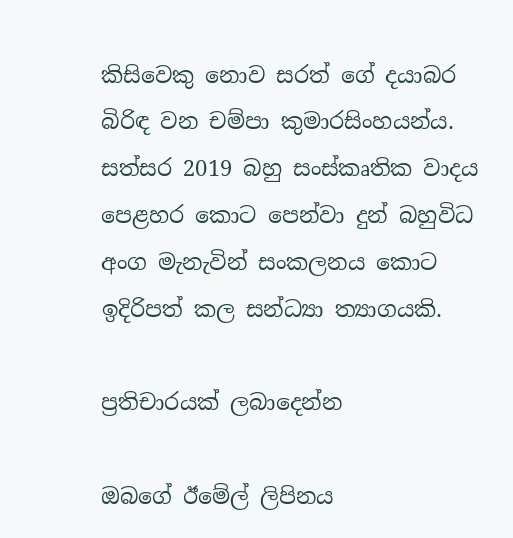කිසිවෙකු නොව සරත් ගේ දයාබර බිරිඳ වන චම්පා කුමාරසිංහයන්ය. සත්සර 2019 බහු සංස්කෘතික වාදය පෙළහර කොට පෙන්වා දුන් බහුවිධ අංග මැනැවින් සංකලනය කොට ඉදිරිපත් කල සන්ධ්‍යා ත්‍යාගයකි.

ප්‍රතිචාරයක් ලබාදෙන්න

ඔබගේ ඊමේල් ලිපිනය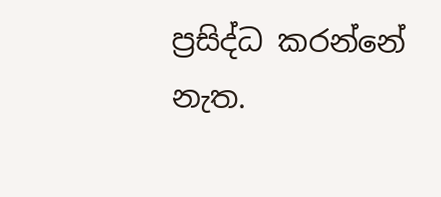ප්‍රසිද්ධ කරන්නේ නැත.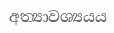අත්‍යාවශ්‍යයය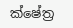ක්ෂේත්‍ර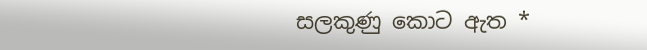සලකුණු කොට ඇත *